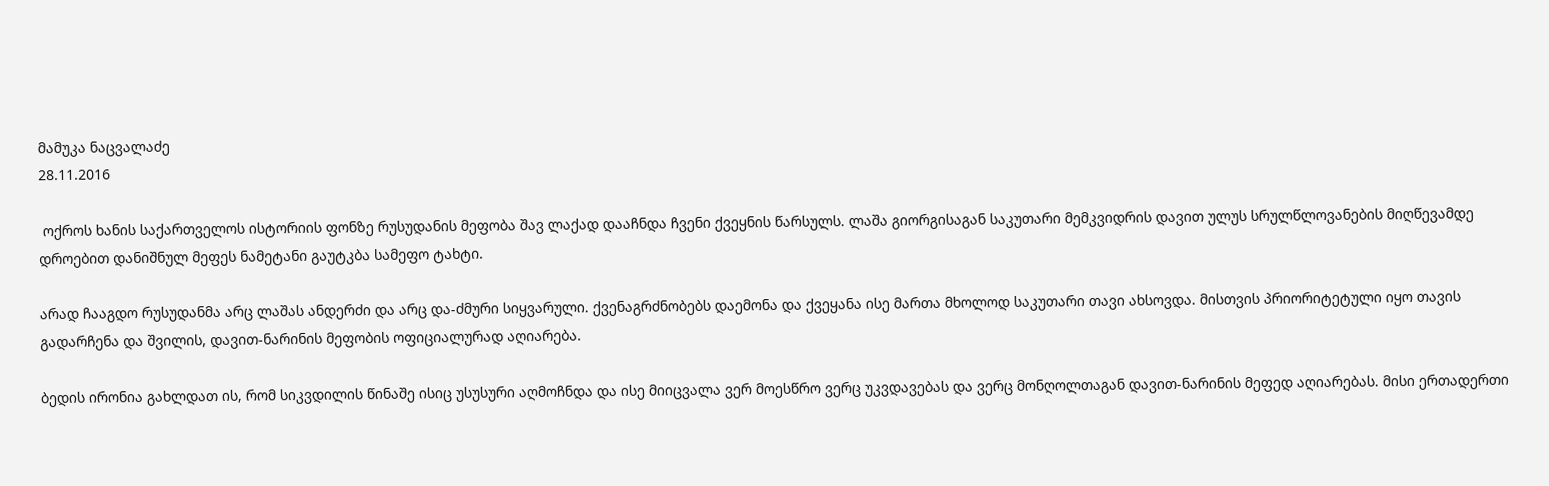მამუკა ნაცვალაძე
28.11.2016

 ოქროს ხანის საქართველოს ისტორიის ფონზე რუსუდანის მეფობა შავ ლაქად დააჩნდა ჩვენი ქვეყნის წარსულს. ლაშა გიორგისაგან საკუთარი მემკვიდრის დავით ულუს სრულწლოვანების მიღწევამდე დროებით დანიშნულ მეფეს ნამეტანი გაუტკბა სამეფო ტახტი.

არად ჩააგდო რუსუდანმა არც ლაშას ანდერძი და არც და-ძმური სიყვარული. ქვენაგრძნობებს დაემონა და ქვეყანა ისე მართა მხოლოდ საკუთარი თავი ახსოვდა. მისთვის პრიორიტეტული იყო თავის გადარჩენა და შვილის, დავით-ნარინის მეფობის ოფიციალურად აღიარება.

ბედის ირონია გახლდათ ის, რომ სიკვდილის წინაშე ისიც უსუსური აღმოჩნდა და ისე მიიცვალა ვერ მოესწრო ვერც უკვდავებას და ვერც მონღოლთაგან დავით-ნარინის მეფედ აღიარებას. მისი ერთადერთი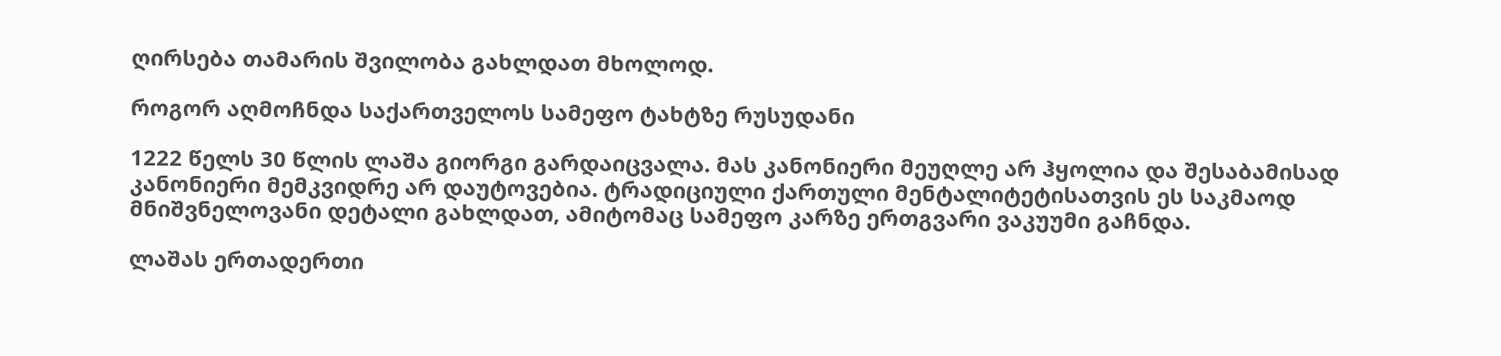ღირსება თამარის შვილობა გახლდათ მხოლოდ.

როგორ აღმოჩნდა საქართველოს სამეფო ტახტზე რუსუდანი

1222 წელს 30 წლის ლაშა გიორგი გარდაიცვალა. მას კანონიერი მეუღლე არ ჰყოლია და შესაბამისად კანონიერი მემკვიდრე არ დაუტოვებია. ტრადიციული ქართული მენტალიტეტისათვის ეს საკმაოდ მნიშვნელოვანი დეტალი გახლდათ, ამიტომაც სამეფო კარზე ერთგვარი ვაკუუმი გაჩნდა.

ლაშას ერთადერთი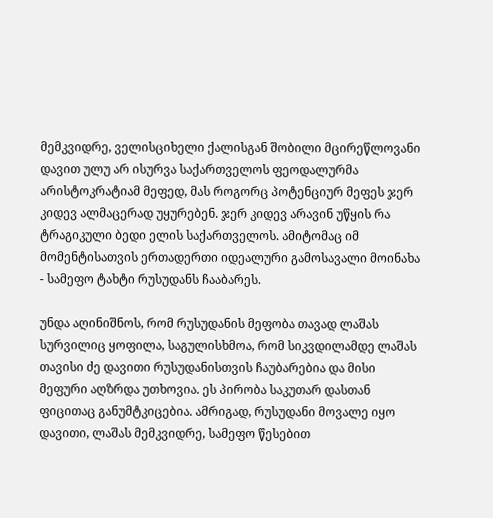მემკვიდრე, ველისციხელი ქალისგან შობილი მცირეწლოვანი დავით ულუ არ ისურვა საქართველოს ფეოდალურმა არისტოკრატიამ მეფედ, მას როგორც პოტენციურ მეფეს ჯერ კიდევ ალმაცერად უყურებენ. ჯერ კიდევ არავინ უწყის რა ტრაგიკული ბედი ელის საქართველოს. ამიტომაც იმ მომენტისათვის ერთადერთი იდეალური გამოსავალი მოინახა - სამეფო ტახტი რუსუდანს ჩააბარეს.

უნდა აღინიშნოს, რომ რუსუდანის მეფობა თავად ლაშას სურვილიც ყოფილა, საგულისხმოა, რომ სიკვდილამდე ლაშას თავისი ძე დავითი რუსუდანისთვის ჩაუბარებია და მისი მეფური აღზრდა უთხოვია. ეს პირობა საკუთარ დასთან ფიცითაც განუმტკიცებია. ამრიგად, რუსუდანი მოვალე იყო დავითი, ლაშას მემკვიდრე, სამეფო წესებით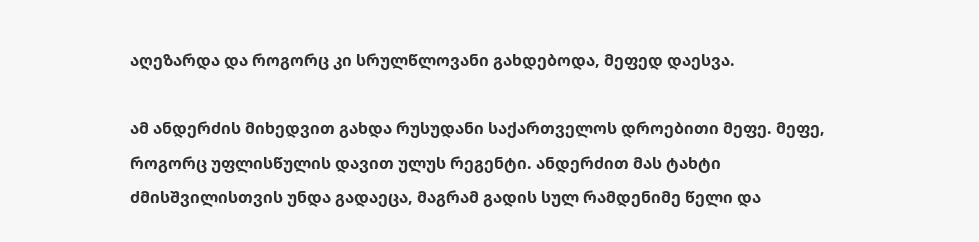აღეზარდა და როგორც კი სრულწლოვანი გახდებოდა, მეფედ დაესვა.

ამ ანდერძის მიხედვით გახდა რუსუდანი საქართველოს დროებითი მეფე. მეფე, როგორც უფლისწულის დავით ულუს რეგენტი. ანდერძით მას ტახტი ძმისშვილისთვის უნდა გადაეცა, მაგრამ გადის სულ რამდენიმე წელი და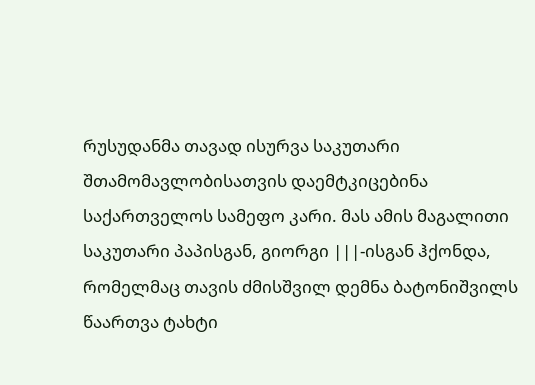რუსუდანმა თავად ისურვა საკუთარი შთამომავლობისათვის დაემტკიცებინა საქართველოს სამეფო კარი. მას ამის მაგალითი საკუთარი პაპისგან, გიორგი |||-ისგან ჰქონდა, რომელმაც თავის ძმისშვილ დემნა ბატონიშვილს წაართვა ტახტი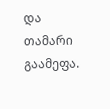და თამარი გაამეფა.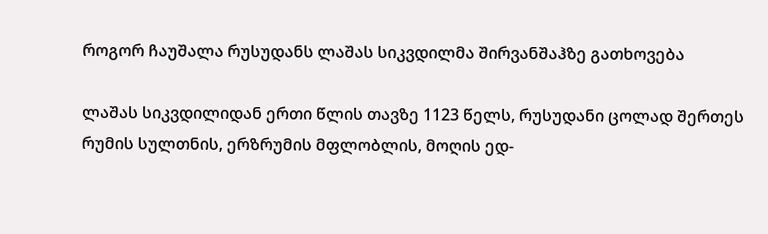როგორ ჩაუშალა რუსუდანს ლაშას სიკვდილმა შირვანშაჰზე გათხოვება

ლაშას სიკვდილიდან ერთი წლის თავზე 1123 წელს, რუსუდანი ცოლად შერთეს რუმის სულთნის, ერზრუმის მფლობლის, მოღის ედ-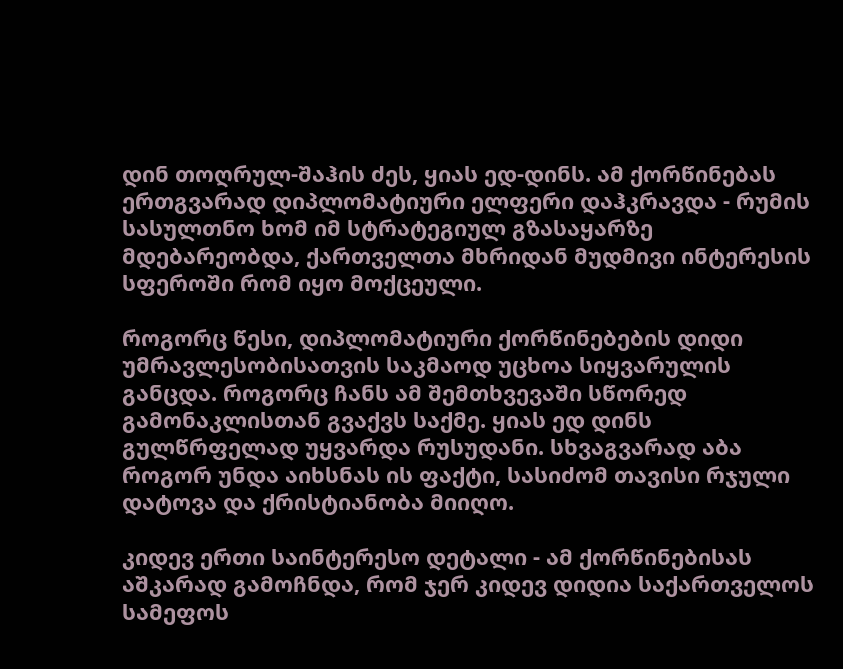დინ თოღრულ-შაჰის ძეს, ყიას ედ-დინს. ამ ქორწინებას ერთგვარად დიპლომატიური ელფერი დაჰკრავდა - რუმის სასულთნო ხომ იმ სტრატეგიულ გზასაყარზე მდებარეობდა, ქართველთა მხრიდან მუდმივი ინტერესის სფეროში რომ იყო მოქცეული.

როგორც წესი, დიპლომატიური ქორწინებების დიდი უმრავლესობისათვის საკმაოდ უცხოა სიყვარულის განცდა. როგორც ჩანს ამ შემთხვევაში სწორედ გამონაკლისთან გვაქვს საქმე. ყიას ედ დინს გულწრფელად უყვარდა რუსუდანი. სხვაგვარად აბა როგორ უნდა აიხსნას ის ფაქტი, სასიძომ თავისი რჯული დატოვა და ქრისტიანობა მიიღო.

კიდევ ერთი საინტერესო დეტალი - ამ ქორწინებისას აშკარად გამოჩნდა, რომ ჯერ კიდევ დიდია საქართველოს სამეფოს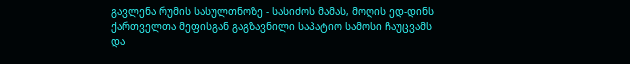გავლენა რუმის სასულთნოზე - სასიძოს მამას, მოღის ედ-დინს ქართველთა მეფისგან გაგზავნილი საპატიო სამოსი ჩაუცვამს და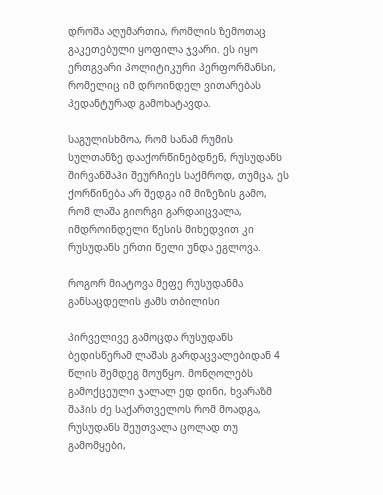დროშა აღუმართია, რომლის ზემოთაც გაკეთებული ყოფილა ჯვარი. ეს იყო ერთგვარი პოლიტიკური პერფორმანსი, რომელიც იმ დროინდელ ვითარებას პედანტურად გამოხატავდა.

საგულისხმოა, რომ სანამ რუმის სულთანზე დააქორწინებდნენ, რუსუდანს შირვანშაჰი შეურჩიეს საქმროდ, თუმცა, ეს ქორწინება არ შედგა იმ მიზეზის გამო, რომ ლაშა გიორგი გარდაიცვალა, იმდროინდელი წესის მიხედვით კი რუსუდანს ერთი წელი უნდა ეგლოვა.

როგორ მიატოვა მეფე რუსუდანმა განსაცდელის ჟამს თბილისი

პირველივე გამოცდა რუსუდანს ბედისწერამ ლაშას გარდაცვალებიდან 4 წლის შემდეგ მოუწყო. მონღოლებს გამოქცეული ჯალალ ედ დინი, ხვარაზმ შაჰის ძე საქართველოს რომ მოადგა, რუსუდანს შეუთვალა ცოლად თუ გამომყები,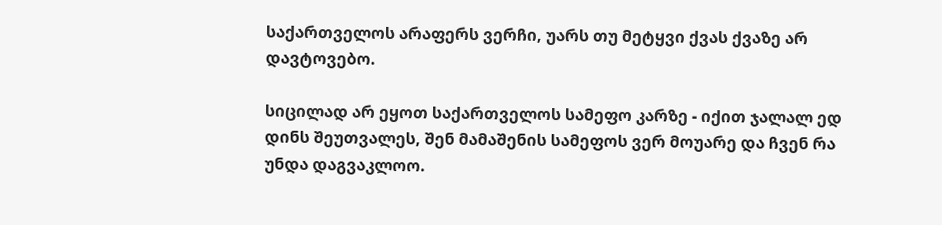საქართველოს არაფერს ვერჩი, უარს თუ მეტყვი ქვას ქვაზე არ დავტოვებო.

სიცილად არ ეყოთ საქართველოს სამეფო კარზე - იქით ჯალალ ედ დინს შეუთვალეს, შენ მამაშენის სამეფოს ვერ მოუარე და ჩვენ რა უნდა დაგვაკლოო.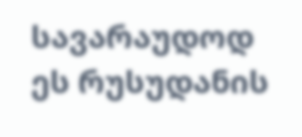სავარაუდოდ ეს რუსუდანის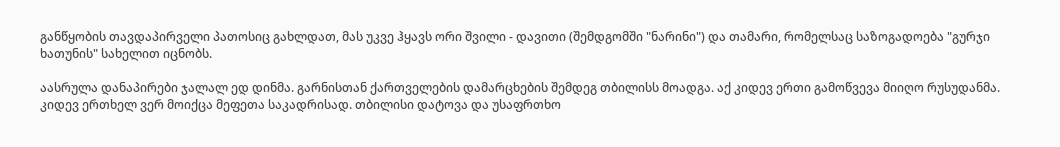განწყობის თავდაპირველი პათოსიც გახლდათ, მას უკვე ჰყავს ორი შვილი - დავითი (შემდგომში "ნარინი") და თამარი, რომელსაც საზოგადოება "გურჯი ხათუნის" სახელით იცნობს.

აასრულა დანაპირები ჯალალ ედ დინმა. გარნისთან ქართველების დამარცხების შემდეგ თბილისს მოადგა. აქ კიდევ ერთი გამოწვევა მიიღო რუსუდანმა. კიდევ ერთხელ ვერ მოიქცა მეფეთა საკადრისად. თბილისი დატოვა და უსაფრთხო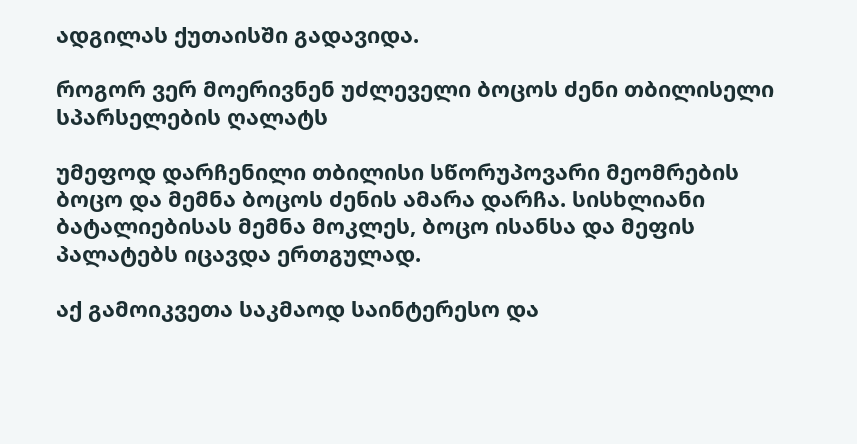ადგილას ქუთაისში გადავიდა.

როგორ ვერ მოერივნენ უძლეველი ბოცოს ძენი თბილისელი სპარსელების ღალატს

უმეფოდ დარჩენილი თბილისი სწორუპოვარი მეომრების ბოცო და მემნა ბოცოს ძენის ამარა დარჩა. სისხლიანი ბატალიებისას მემნა მოკლეს, ბოცო ისანსა და მეფის პალატებს იცავდა ერთგულად.

აქ გამოიკვეთა საკმაოდ საინტერესო და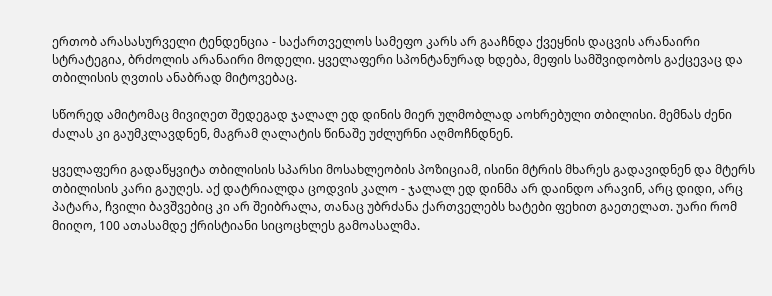ერთობ არასასურველი ტენდენცია - საქართველოს სამეფო კარს არ გააჩნდა ქვეყნის დაცვის არანაირი სტრატეგია, ბრძოლის არანაირი მოდელი. ყველაფერი სპონტანურად ხდება, მეფის სამშვიდობოს გაქცევაც და თბილისის ღვთის ანაბრად მიტოვებაც.

სწორედ ამიტომაც მივიღეთ შედეგად ჯალალ ედ დინის მიერ ულმობლად აოხრებული თბილისი. მემნას ძენი ძალას კი გაუმკლავდნენ, მაგრამ ღალატის წინაშე უძლურნი აღმოჩნდნენ.

ყველაფერი გადაწყვიტა თბილისის სპარსი მოსახლეობის პოზიციამ, ისინი მტრის მხარეს გადავიდნენ და მტერს თბილისის კარი გაუღეს. აქ დატრიალდა ცოდვის კალო - ჯალალ ედ დინმა არ დაინდო არავინ, არც დიდი, არც პატარა, ჩვილი ბავშვებიც კი არ შეიბრალა, თანაც უბრძანა ქართველებს ხატები ფეხით გაეთელათ. უარი რომ მიიღო, 100 ათასამდე ქრისტიანი სიცოცხლეს გამოასალმა.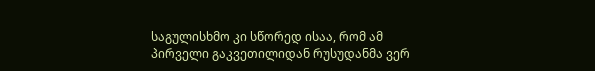საგულისხმო კი სწორედ ისაა, რომ ამ პირველი გაკვეთილიდან რუსუდანმა ვერ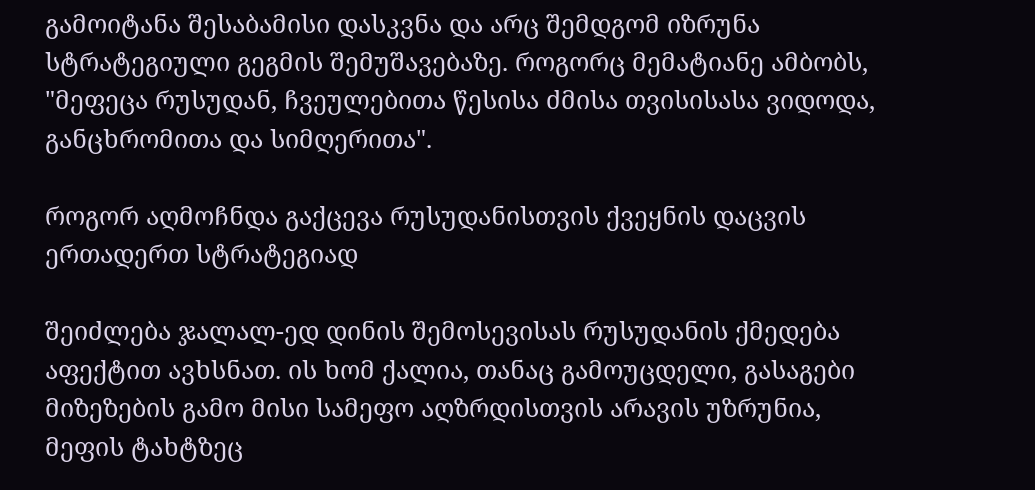გამოიტანა შესაბამისი დასკვნა და არც შემდგომ იზრუნა სტრატეგიული გეგმის შემუშავებაზე. როგორც მემატიანე ამბობს, "მეფეცა რუსუდან, ჩვეულებითა წესისა ძმისა თვისისასა ვიდოდა, განცხრომითა და სიმღერითა".

როგორ აღმოჩნდა გაქცევა რუსუდანისთვის ქვეყნის დაცვის ერთადერთ სტრატეგიად

შეიძლება ჯალალ-ედ დინის შემოსევისას რუსუდანის ქმედება აფექტით ავხსნათ. ის ხომ ქალია, თანაც გამოუცდელი, გასაგები მიზეზების გამო მისი სამეფო აღზრდისთვის არავის უზრუნია, მეფის ტახტზეც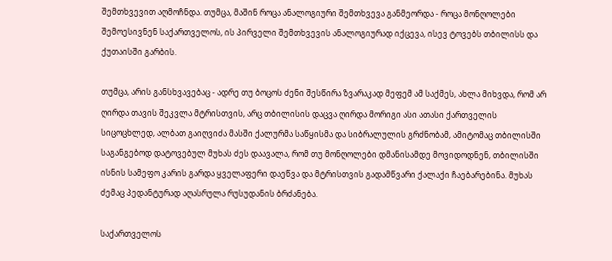შემთხვევით აღმოჩნდა. თუმცა, მაშინ როცა ანალოგიური შემთხვევა განმეორდა - როცა მონღოლები შემოესივნენ საქართველოს, ის პირველი შემთხვევის ანალოგიურად იქცევა, ისევ ტოვებს თბილისს და ქუთაისში გარბის.

თუმცა, არის განსხვავებაც - ადრე თუ ბოცოს ძენი შესწირა ზვარაკად მეფემ ამ საქმეს, ახლა მიხვდა, რომ არ ღირდა თავის შეკვლა მტრისთვის, არც თბილისის დაცვა ღირდა მორიგი ასი ათასი ქართველის სიცოცხლედ, ალბათ გაიღვიძა მასში ქალურმა საწყისმა და სიბრალულის გრძნობამ, ამიტომაც თბილისში საგანგებოდ დატოვებულ მუხას ძეს დაავალა, რომ თუ მონღოლები დმანისამდე მოვიდოდნენ, თბილისში ისნის სამეფო კარის გარდა ყველაფერი დაეწვა და მტრისთვის გადამწვარი ქალაქი ჩაებარებინა. მუხას ძემაც პედანტურად აღასრულა რუსუდანის ბრძანება.

საქართველოს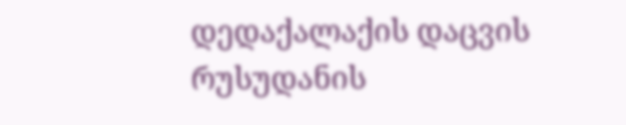დედაქალაქის დაცვის რუსუდანის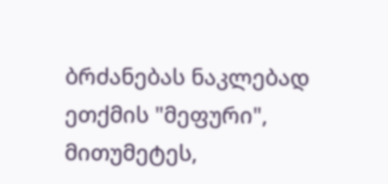ბრძანებას ნაკლებად ეთქმის "მეფური", მითუმეტეს,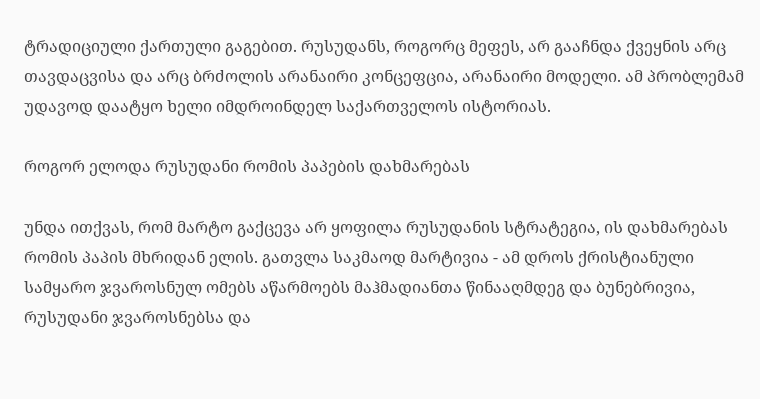ტრადიციული ქართული გაგებით. რუსუდანს, როგორც მეფეს, არ გააჩნდა ქვეყნის არც თავდაცვისა და არც ბრძოლის არანაირი კონცეფცია, არანაირი მოდელი. ამ პრობლემამ უდავოდ დაატყო ხელი იმდროინდელ საქართველოს ისტორიას.

როგორ ელოდა რუსუდანი რომის პაპების დახმარებას

უნდა ითქვას, რომ მარტო გაქცევა არ ყოფილა რუსუდანის სტრატეგია, ის დახმარებას რომის პაპის მხრიდან ელის. გათვლა საკმაოდ მარტივია - ამ დროს ქრისტიანული სამყარო ჯვაროსნულ ომებს აწარმოებს მაჰმადიანთა წინააღმდეგ და ბუნებრივია, რუსუდანი ჯვაროსნებსა და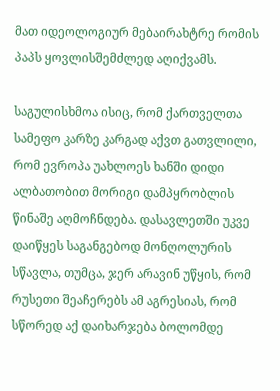მათ იდეოლოგიურ მებაირახტრე რომის პაპს ყოვლისშემძლედ აღიქვამს.

საგულისხმოა ისიც, რომ ქართველთა სამეფო კარზე კარგად აქვთ გათვლილი, რომ ევროპა უახლოეს ხანში დიდი ალბათობით მორიგი დამპყრობლის წინაშე აღმოჩნდება. დასავლეთში უკვე დაიწყეს საგანგებოდ მონღოლურის სწავლა, თუმცა, ჯერ არავინ უწყის, რომ რუსეთი შეაჩერებს ამ აგრესიას, რომ სწორედ აქ დაიხარჯება ბოლომდე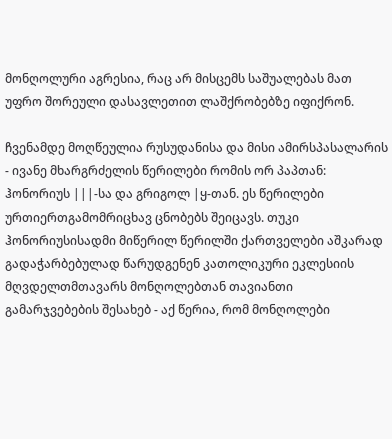მონღოლური აგრესია, რაც არ მისცემს საშუალებას მათ უფრო შორეული დასავლეთით ლაშქრობებზე იფიქრონ.

ჩვენამდე მოღწეულია რუსუდანისა და მისი ამირსპასალარის - ივანე მხარგრძელის წერილები რომის ორ პაპთან: ჰონორიუს |||-სა და გრიგოლ |ყ-თან. ეს წერილები ურთიერთგამომრიცხავ ცნობებს შეიცავს. თუკი ჰონორიუსისადმი მიწერილ წერილში ქართველები აშკარად გადაჭარბებულად წარუდგენენ კათოლიკური ეკლესიის მღვდელთმთავარს მონღოლებთან თავიანთი გამარჯვებების შესახებ - აქ წერია, რომ მონღოლები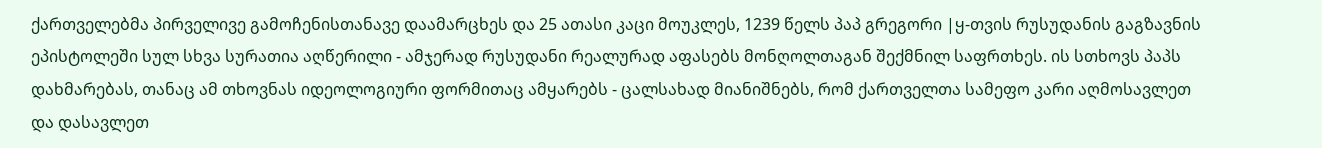ქართველებმა პირველივე გამოჩენისთანავე დაამარცხეს და 25 ათასი კაცი მოუკლეს, 1239 წელს პაპ გრეგორი |ყ-თვის რუსუდანის გაგზავნის ეპისტოლეში სულ სხვა სურათია აღწერილი - ამჯერად რუსუდანი რეალურად აფასებს მონღოლთაგან შექმნილ საფრთხეს. ის სთხოვს პაპს დახმარებას, თანაც ამ თხოვნას იდეოლოგიური ფორმითაც ამყარებს - ცალსახად მიანიშნებს, რომ ქართველთა სამეფო კარი აღმოსავლეთ და დასავლეთ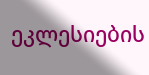ეკლესიების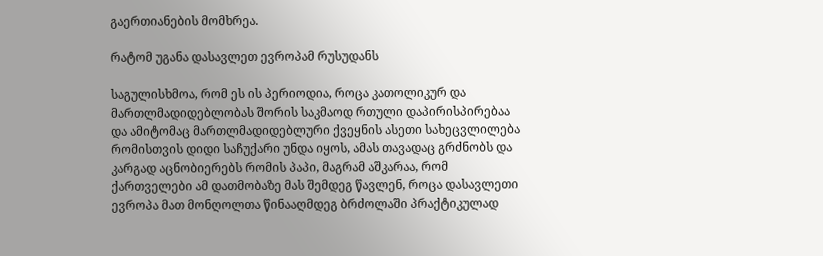გაერთიანების მომხრეა.

რატომ უგანა დასავლეთ ევროპამ რუსუდანს

საგულისხმოა, რომ ეს ის პერიოდია, როცა კათოლიკურ და მართლმადიდებლობას შორის საკმაოდ რთული დაპირისპირებაა და ამიტომაც მართლმადიდებლური ქვეყნის ასეთი სახეცვლილება რომისთვის დიდი საჩუქარი უნდა იყოს, ამას თავადაც გრძნობს და კარგად აცნობიერებს რომის პაპი, მაგრამ აშკარაა, რომ ქართველები ამ დათმობაზე მას შემდეგ წავლენ, როცა დასავლეთი ევროპა მათ მონღოლთა წინააღმდეგ ბრძოლაში პრაქტიკულად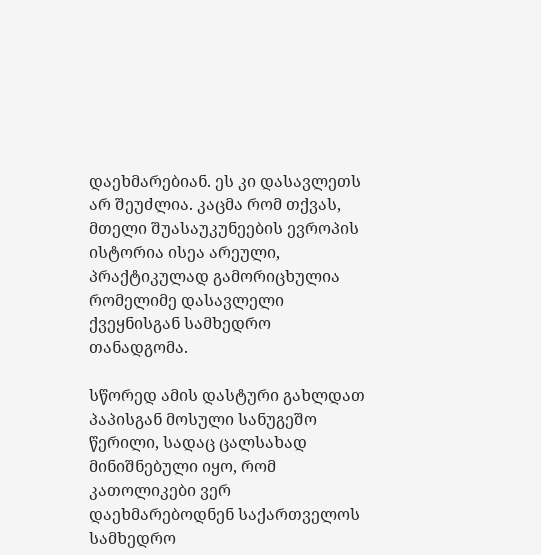დაეხმარებიან. ეს კი დასავლეთს არ შეუძლია. კაცმა რომ თქვას, მთელი შუასაუკუნეების ევროპის ისტორია ისეა არეული, პრაქტიკულად გამორიცხულია რომელიმე დასავლელი ქვეყნისგან სამხედრო თანადგომა.

სწორედ ამის დასტური გახლდათ პაპისგან მოსული სანუგეშო წერილი, სადაც ცალსახად მინიშნებული იყო, რომ კათოლიკები ვერ დაეხმარებოდნენ საქართველოს სამხედრო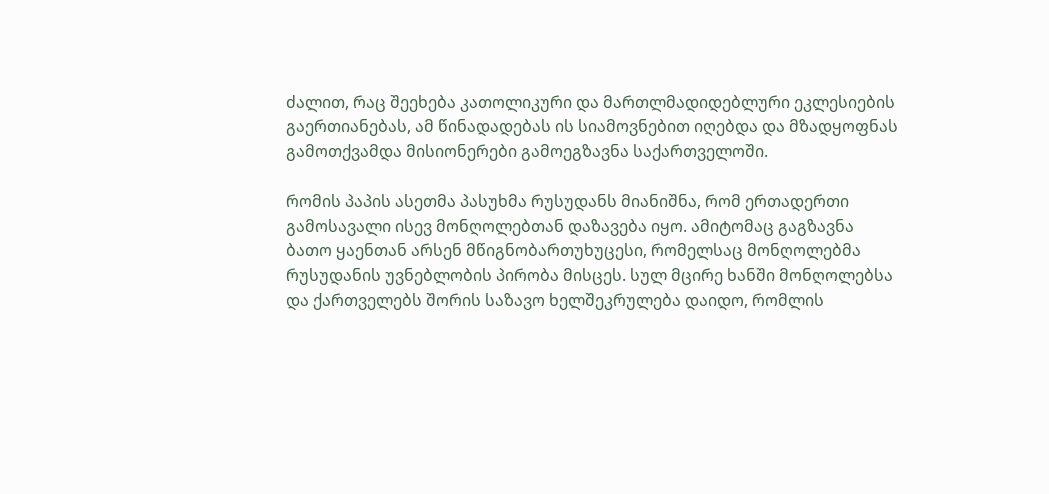ძალით, რაც შეეხება კათოლიკური და მართლმადიდებლური ეკლესიების გაერთიანებას, ამ წინადადებას ის სიამოვნებით იღებდა და მზადყოფნას გამოთქვამდა მისიონერები გამოეგზავნა საქართველოში.

რომის პაპის ასეთმა პასუხმა რუსუდანს მიანიშნა, რომ ერთადერთი გამოსავალი ისევ მონღოლებთან დაზავება იყო. ამიტომაც გაგზავნა ბათო ყაენთან არსენ მწიგნობართუხუცესი, რომელსაც მონღოლებმა რუსუდანის უვნებლობის პირობა მისცეს. სულ მცირე ხანში მონღოლებსა და ქართველებს შორის საზავო ხელშეკრულება დაიდო, რომლის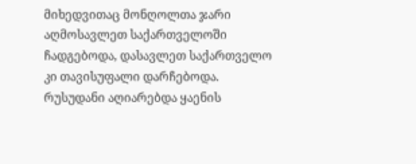მიხედვითაც მონღოლთა ჯარი აღმოსავლეთ საქართველოში ჩადგებოდა, დასავლეთ საქართველო კი თავისუფალი დარჩებოდა. რუსუდანი აღიარებდა ყაენის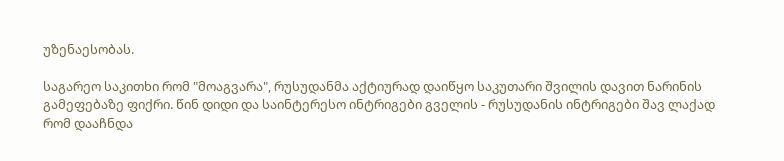უზენაესობას.

საგარეო საკითხი რომ "მოაგვარა", რუსუდანმა აქტიურად დაიწყო საკუთარი შვილის დავით ნარინის გამეფებაზე ფიქრი. წინ დიდი და საინტერესო ინტრიგები გველის - რუსუდანის ინტრიგები შავ ლაქად რომ დააჩნდა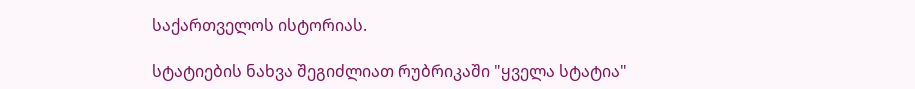საქართველოს ისტორიას.

სტატიების ნახვა შეგიძლიათ რუბრიკაში "ყველა სტატია"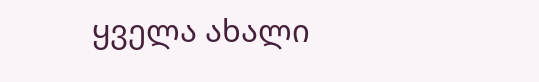ყველა ახალი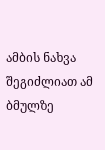ამბის ნახვა შეგიძლიათ ამ ბმულზე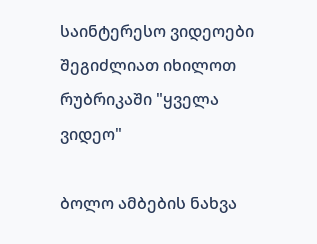საინტერესო ვიდეოები შეგიძლიათ იხილოთ რუბრიკაში "ყველა ვიდეო"

ბოლო ამბების ნახვა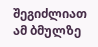შეგიძლიათ ამ ბმულზე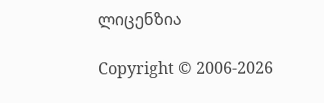ლიცენზია

Copyright © 2006-2026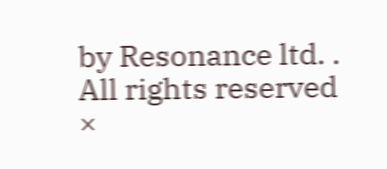by Resonance ltd. . All rights reserved
×